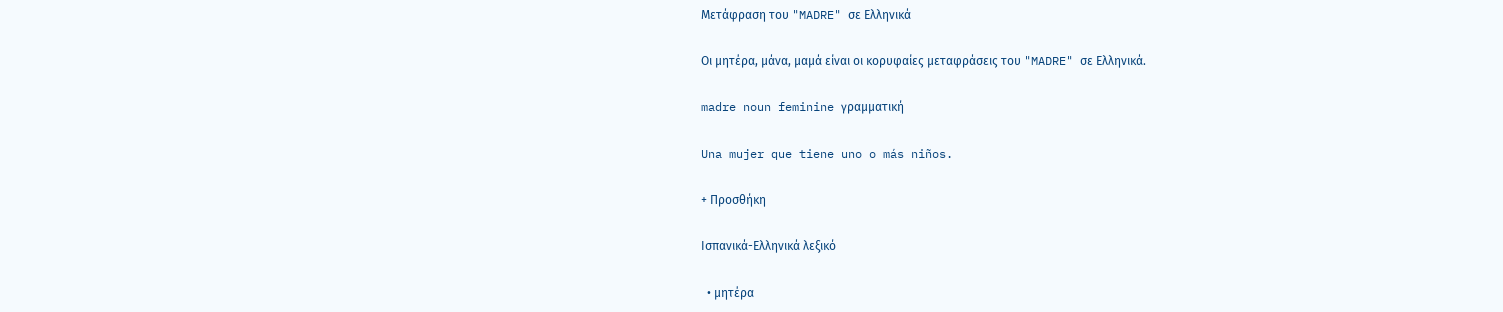Μετάφραση του "MADRE" σε Ελληνικά

Οι μητέρα, μάνα, μαμά είναι οι κορυφαίες μεταφράσεις του "MADRE" σε Ελληνικά.

madre noun feminine γραμματική

Una mujer que tiene uno o más niños.

+ Προσθήκη

Ισπανικά-Ελληνικά λεξικό

  • μητέρα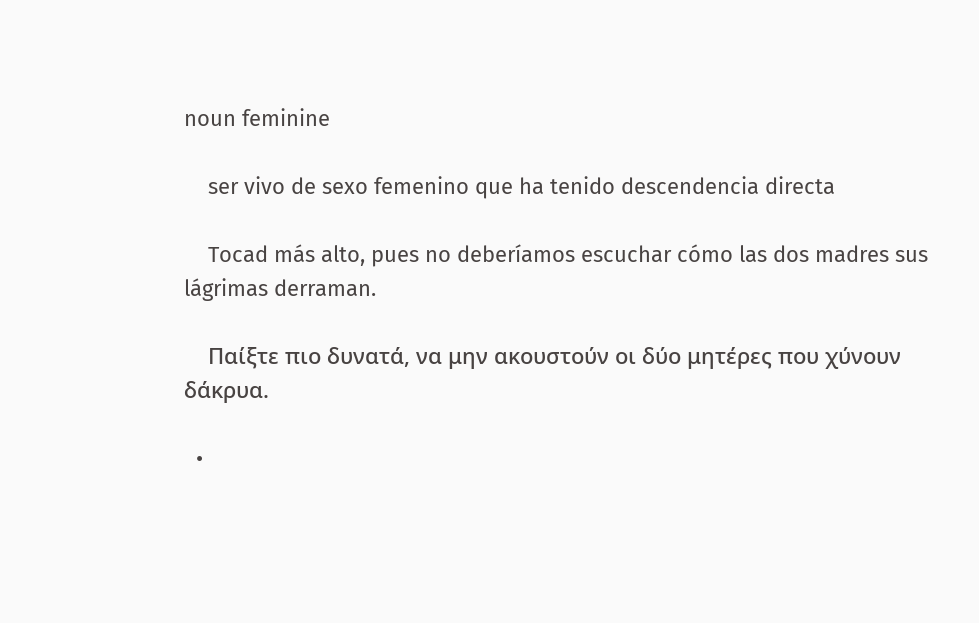noun feminine

    ser vivo de sexo femenino que ha tenido descendencia directa

    Tocad más alto, pues no deberíamos escuchar cómo las dos madres sus lágrimas derraman.

    Παίξτε πιο δυνατά, να μην ακουστούν οι δύο μητέρες που χύνουν δάκρυα.

  •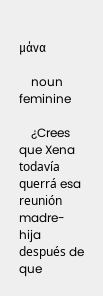μάνα

    noun feminine

    ¿Crees que Xena todavía querrá esa reunión madre-hija después de que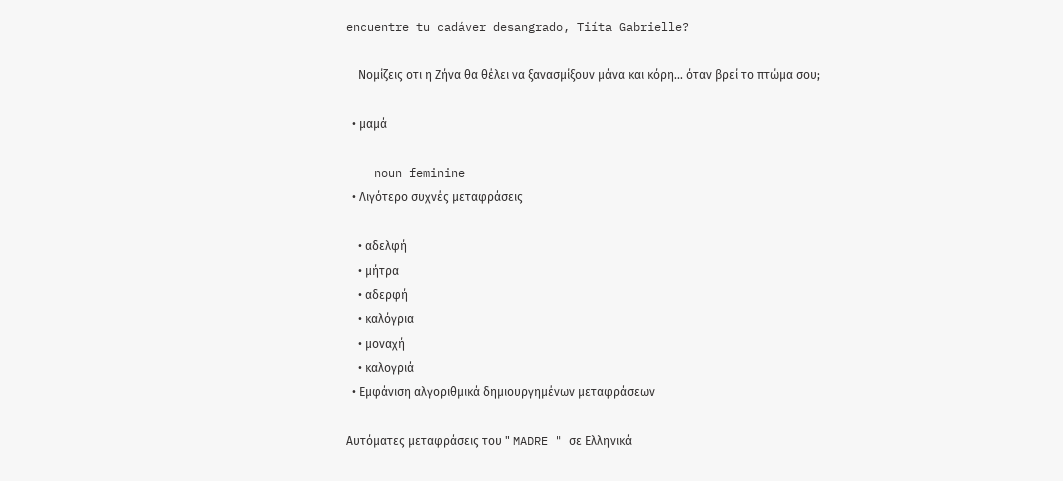encuentre tu cadáver desangrado, Tiíta Gabrielle?

    Νομίζεις οτι η Ζήνα θα θέλει να ξανασμίξουν μάνα και κόρη... όταν βρεί το πτώμα σου;

  • μαμά

    noun feminine
  • Λιγότερο συχνές μεταφράσεις

    • αδελφή
    • μήτρα
    • αδερφή
    • καλόγρια
    • μοναχή
    • καλογριά
  • Εμφάνιση αλγοριθμικά δημιουργημένων μεταφράσεων

Αυτόματες μεταφράσεις του " MADRE " σε Ελληνικά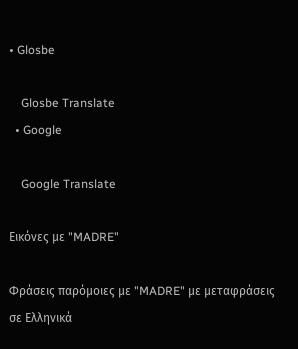• Glosbe

    Glosbe Translate
  • Google

    Google Translate

Εικόνες με "MADRE"

Φράσεις παρόμοιες με "MADRE" με μεταφράσεις σε Ελληνικά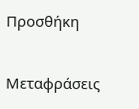Προσθήκη

Μεταφράσεις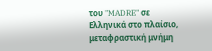του "MADRE" σε Ελληνικά στο πλαίσιο, μεταφραστική μνήμη